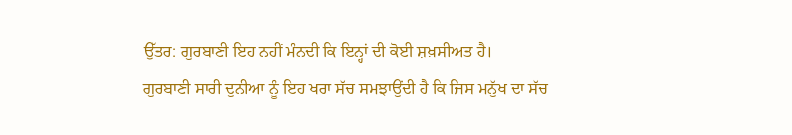ਉੱਤਰ: ਗੁਰਬਾਣੀ ਇਹ ਨਹੀਂ ਮੰਨਦੀ ਕਿ ਇਨ੍ਹਾਂ ਦੀ ਕੋਈ ਸ਼ਖ਼ਸੀਅਤ ਹੈ।
ਗੁਰਬਾਣੀ ਸਾਰੀ ਦੁਨੀਆ ਨੂੰ ਇਹ ਖਰਾ ਸੱਚ ਸਮਝਾਉਂਦੀ ਹੈ ਕਿ ਜਿਸ ਮਨੁੱਖ ਦਾ ਸੱਚ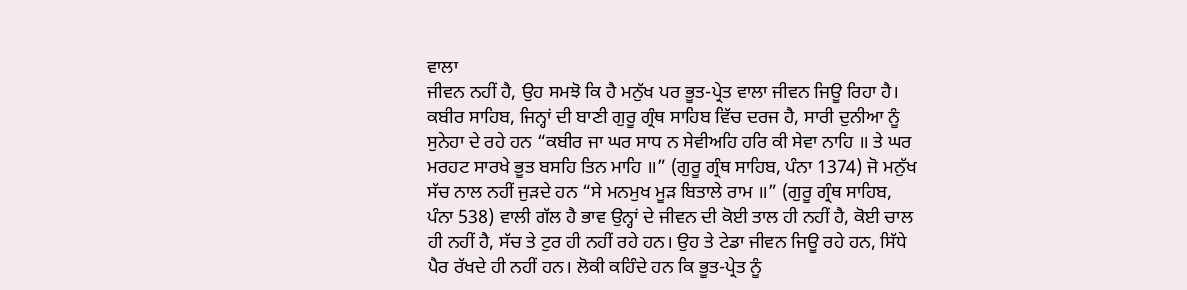ਵਾਲਾ
ਜੀਵਨ ਨਹੀਂ ਹੈ, ਉਹ ਸਮਝੋ ਕਿ ਹੈ ਮਨੁੱਖ ਪਰ ਭੂਤ-ਪ੍ਰੇਤ ਵਾਲਾ ਜੀਵਨ ਜਿਊ ਰਿਹਾ ਹੈ।
ਕਬੀਰ ਸਾਹਿਬ, ਜਿਨ੍ਹਾਂ ਦੀ ਬਾਣੀ ਗੁਰੂ ਗ੍ਰੰਥ ਸਾਹਿਬ ਵਿੱਚ ਦਰਜ ਹੈ, ਸਾਰੀ ਦੁਨੀਆ ਨੂੰ
ਸੁਨੇਹਾ ਦੇ ਰਹੇ ਹਨ “ਕਬੀਰ ਜਾ ਘਰ ਸਾਧ ਨ ਸੇਵੀਅਹਿ ਹਰਿ ਕੀ ਸੇਵਾ ਨਾਹਿ ॥ ਤੇ ਘਰ
ਮਰਹਟ ਸਾਰਖੇ ਭੂਤ ਬਸਹਿ ਤਿਨ ਮਾਹਿ ॥” (ਗੁਰੂ ਗ੍ਰੰਥ ਸਾਹਿਬ, ਪੰਨਾ 1374) ਜੋ ਮਨੁੱਖ
ਸੱਚ ਨਾਲ ਨਹੀਂ ਜੁੜਦੇ ਹਨ “ਸੇ ਮਨਮੁਖ ਮੂੜ ਬਿਤਾਲੇ ਰਾਮ ॥” (ਗੁਰੂ ਗ੍ਰੰਥ ਸਾਹਿਬ,
ਪੰਨਾ 538) ਵਾਲੀ ਗੱਲ ਹੈ ਭਾਵ ਉਨ੍ਹਾਂ ਦੇ ਜੀਵਨ ਦੀ ਕੋਈ ਤਾਲ ਹੀ ਨਹੀਂ ਹੈ, ਕੋਈ ਚਾਲ
ਹੀ ਨਹੀਂ ਹੈ, ਸੱਚ ਤੇ ਟੁਰ ਹੀ ਨਹੀਂ ਰਹੇ ਹਨ। ਉਹ ਤੇ ਟੇਡਾ ਜੀਵਨ ਜਿਊ ਰਹੇ ਹਨ, ਸਿੱਧੇ
ਪੈਰ ਰੱਖਦੇ ਹੀ ਨਹੀਂ ਹਨ। ਲੋਕੀ ਕਹਿੰਦੇ ਹਨ ਕਿ ਭੂਤ-ਪ੍ਰੇਤ ਨੂੰ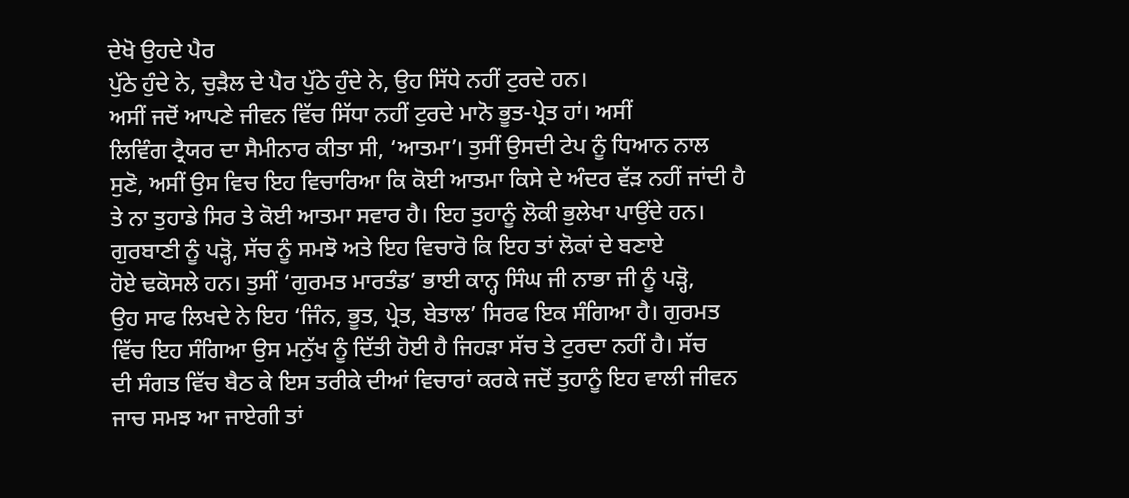ਦੇਖੋ ਉਹਦੇ ਪੈਰ
ਪੁੱਠੇ ਹੁੰਦੇ ਨੇ, ਚੁੜੈਲ ਦੇ ਪੈਰ ਪੁੱਠੇ ਹੁੰਦੇ ਨੇ, ਉਹ ਸਿੱਧੇ ਨਹੀਂ ਟੁਰਦੇ ਹਨ।
ਅਸੀਂ ਜਦੋਂ ਆਪਣੇ ਜੀਵਨ ਵਿੱਚ ਸਿੱਧਾ ਨਹੀਂ ਟੁਰਦੇ ਮਾਨੋ ਭੂਤ-ਪ੍ਰੇਤ ਹਾਂ। ਅਸੀਂ
ਲਿਵਿੰਗ ਟ੍ਰੈਯਰ ਦਾ ਸੈਮੀਨਾਰ ਕੀਤਾ ਸੀ, ‘ਆਤਮਾ’। ਤੁਸੀਂ ਉਸਦੀ ਟੇਪ ਨੂੰ ਧਿਆਨ ਨਾਲ
ਸੁਣੋ, ਅਸੀਂ ਉਸ ਵਿਚ ਇਹ ਵਿਚਾਰਿਆ ਕਿ ਕੋਈ ਆਤਮਾ ਕਿਸੇ ਦੇ ਅੰਦਰ ਵੱੜ ਨਹੀਂ ਜਾਂਦੀ ਹੈ
ਤੇ ਨਾ ਤੁਹਾਡੇ ਸਿਰ ਤੇ ਕੋਈ ਆਤਮਾ ਸਵਾਰ ਹੈ। ਇਹ ਤੁਹਾਨੂੰ ਲੋਕੀ ਭੁਲੇਖਾ ਪਾਉਂਦੇ ਹਨ।
ਗੁਰਬਾਣੀ ਨੂੰ ਪੜ੍ਹੋ, ਸੱਚ ਨੂੰ ਸਮਝੋ ਅਤੇ ਇਹ ਵਿਚਾਰੋ ਕਿ ਇਹ ਤਾਂ ਲੋਕਾਂ ਦੇ ਬਣਾਏ
ਹੋਏ ਢਕੋਸਲੇ ਹਨ। ਤੁਸੀਂ ‘ਗੁਰਮਤ ਮਾਰਤੰਡ’ ਭਾਈ ਕਾਨ੍ਹ ਸਿੰਘ ਜੀ ਨਾਭਾ ਜੀ ਨੂੰ ਪੜ੍ਹੋ,
ਉਹ ਸਾਫ ਲਿਖਦੇ ਨੇ ਇਹ ‘ਜਿੰਨ, ਭੂਤ, ਪ੍ਰੇਤ, ਬੇਤਾਲ’ ਸਿਰਫ ਇਕ ਸੰਗਿਆ ਹੈ। ਗੁਰਮਤ
ਵਿੱਚ ਇਹ ਸੰਗਿਆ ਉਸ ਮਨੁੱਖ ਨੂੰ ਦਿੱਤੀ ਹੋਈ ਹੈ ਜਿਹੜਾ ਸੱਚ ਤੇ ਟੁਰਦਾ ਨਹੀਂ ਹੈ। ਸੱਚ
ਦੀ ਸੰਗਤ ਵਿੱਚ ਬੈਠ ਕੇ ਇਸ ਤਰੀਕੇ ਦੀਆਂ ਵਿਚਾਰਾਂ ਕਰਕੇ ਜਦੋਂ ਤੁਹਾਨੂੰ ਇਹ ਵਾਲੀ ਜੀਵਨ
ਜਾਚ ਸਮਝ ਆ ਜਾਏਗੀ ਤਾਂ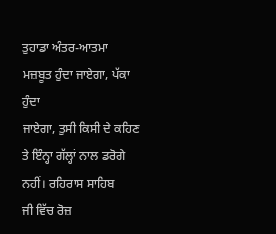ਤੁਹਾਡਾ ਅੰਤਰ-ਆਤਮਾ ਮਜ਼ਬੂਤ ਹੁੰਦਾ ਜਾਏਗਾ, ਪੱਕਾ ਹੁੰਦਾ
ਜਾਏਗਾ, ਤੁਸੀ ਕਿਸੀ ਦੇ ਕਹਿਣ ਤੇ ਇੰਨ੍ਹਾ ਗੱਲ੍ਹਾਂ ਨਾਲ ਡਰੋਗੇ ਨਹੀਂ। ਰਹਿਰਾਸ ਸਾਹਿਬ
ਜੀ ਵਿੱਚ ਰੋਜ਼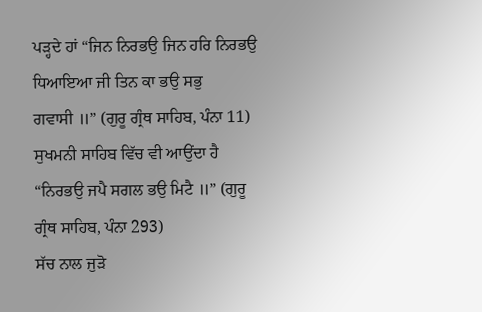ਪੜ੍ਹਦੇ ਹਾਂ “ਜਿਨ ਨਿਰਭਉ ਜਿਨ ਹਰਿ ਨਿਰਭਉ ਧਿਆਇਆ ਜੀ ਤਿਨ ਕਾ ਭਉ ਸਭੁ
ਗਵਾਸੀ ॥” (ਗੁਰੂ ਗ੍ਰੰਥ ਸਾਹਿਬ, ਪੰਨਾ 11) ਸੁਖਮਨੀ ਸਾਹਿਬ ਵਿੱਚ ਵੀ ਆਉਂਦਾ ਹੈ
“ਨਿਰਭਉ ਜਪੈ ਸਗਲ ਭਉ ਮਿਟੈ ॥” (ਗੁਰੂ ਗ੍ਰੰਥ ਸਾਹਿਬ, ਪੰਨਾ 293)
ਸੱਚ ਨਾਲ ਜੁੜੋ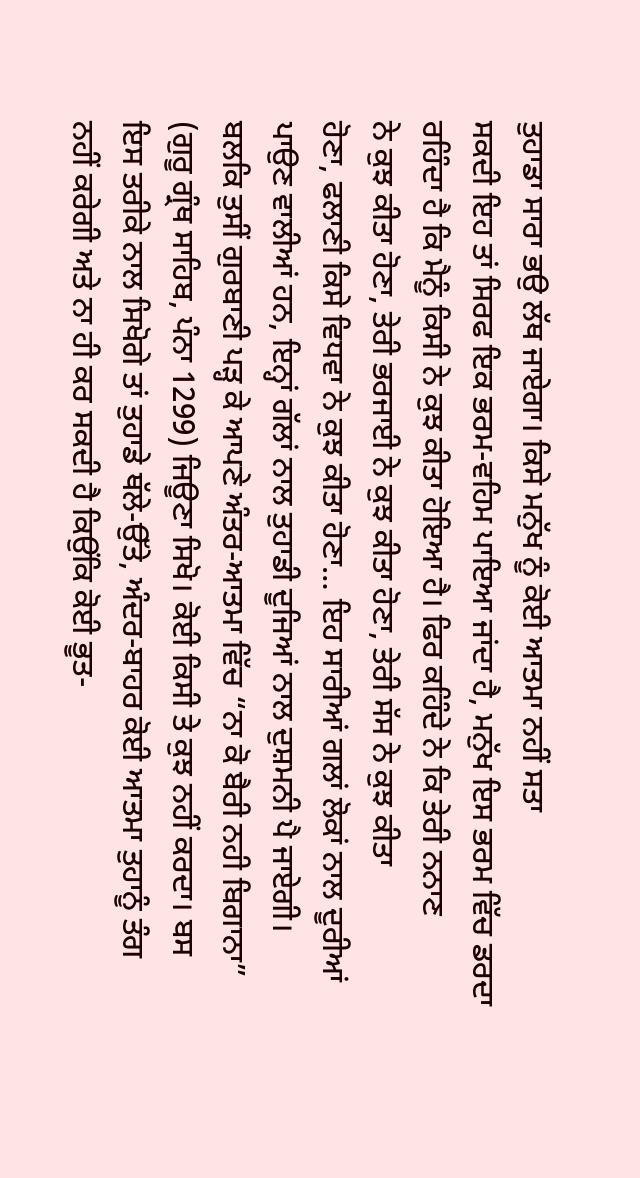ਤੁਹਾਡਾ ਸਾਰਾ ਭਉ ਲੱਥ ਜਾਏਗਾ। ਕਿਸੇ ਮਨੁੱਖ ਨੂੰ ਕੋਈ ਆਤਮਾ ਨਹੀਂ ਸਤਾ
ਸਕਦੀ ਇਹ ਤਾਂ ਸਿਰਫ ਇਕ ਭਰਮ-ਵਹਿਮ ਪਾਇਆ ਜਾਂਦਾ ਹੈ, ਮਨੁੱਖ ਇਸ ਭਰਮ ਵਿੱਚ ਡਰਦਾ
ਰਹਿੰਦਾ ਹੈ ਕਿ ਮੈਨੂੰ ਕਿਸੀ ਨੇ ਕੁਝ ਕੀਤਾ ਹੋਇਆ ਹੈ। ਫਿਰ ਕਹਿੰਦੇ ਨੇ ਕਿ ਤੇਰੀ ਨਨਾਣ
ਨੇ ਕੁਝ ਕੀਤਾ ਹੋਣਾ, ਤੇਰੀ ਭਰਜਾਈ ਨੇ ਕੁਝ ਕੀਤਾ ਹੋਣਾ, ਤੇਰੀ ਸੱਸ ਨੇ ਕੁਝ ਕੀਤਾ
ਹੋਣਾ, ਫਲਾਣੀ ਕਿਸੇ ਵਿਧਵਾ ਨੇ ਕੁਝ ਕੀਤਾ ਹੋਣਾ… ਇਹ ਸਾਰੀਆਂ ਗਲਾਂ ਲੋਕਾਂ ਨਾਲ ਦੂਰੀਆਂ
ਪਾਉਣ ਵਾਲੀਆਂ ਹਨ, ਇਨ੍ਹਾਂ ਗੱਲਾਂ ਨਾਲ ਤੁਹਾਡੀ ਦੂਜਿਆਂ ਨਾਲ ਦੁਸ਼ਮਨੀ ਪੈ ਜਾਏਗੀ।
ਬਲਕਿ ਤੁਸੀਂ ਗੁਰਬਾਣੀ ਪੜ੍ਹ ਕੇ ਆਪਣੇ ਅੰਤਰ-ਆਤਮਾ ਵਿੱਚ “ਨਾ ਕੋ ਬੈਰੀ ਨਹੀ ਬਿਗਾਨਾ”
(ਗੁਰੂ ਗ੍ਰੰਥ ਸਾਹਿਬ, ਪੰਨਾ 1299) ਜਿਊਣਾ ਸਿਖੋ। ਕੋਈ ਕਿਸੀ ਤੇ ਕੁਝ ਨਹੀਂ ਕਰਦਾ। ਬਸ
ਇਸ ਤਰੀਕੇ ਨਾਲ ਸਿਖੋਗੇ ਤਾਂ ਤੁਹਾਡੇ ਥੱਲੇ-ਉੱਤੇ, ਅੰਦਰ-ਬਾਹਰ ਕੋਈ ਆਤਮਾ ਤੁਹਾਨੂੰ ਤੰਗ
ਨਹੀਂ ਕਰੇਗੀ ਅਤੇ ਨਾ ਹੀ ਕਰ ਸਕਦੀ ਹੈ ਕਿਉਂਕਿ ਕੋਈ ਭੂਤ-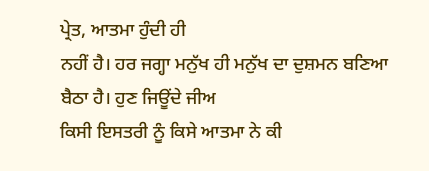ਪ੍ਰੇਤ, ਆਤਮਾ ਹੁੰਦੀ ਹੀ
ਨਹੀਂ ਹੈ। ਹਰ ਜਗ੍ਹਾ ਮਨੁੱਖ ਹੀ ਮਨੁੱਖ ਦਾ ਦੁਸ਼ਮਨ ਬਣਿਆ ਬੈਠਾ ਹੈ। ਹੁਣ ਜਿਊਂਦੇ ਜੀਅ
ਕਿਸੀ ਇਸਤਰੀ ਨੂੰ ਕਿਸੇ ਆਤਮਾ ਨੇ ਕੀ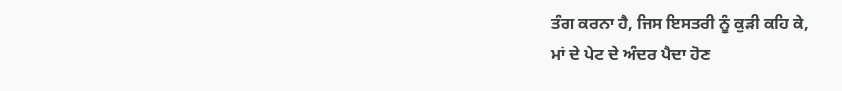ਤੰਗ ਕਰਨਾ ਹੈ, ਜਿਸ ਇਸਤਰੀ ਨੂੰ ਕੁੜੀ ਕਹਿ ਕੇ,
ਮਾਂ ਦੇ ਪੇਟ ਦੇ ਅੰਦਰ ਪੈਦਾ ਹੋਣ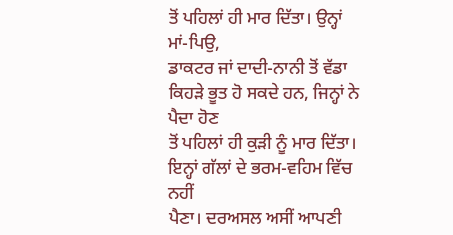ਤੋਂ ਪਹਿਲਾਂ ਹੀ ਮਾਰ ਦਿੱਤਾ। ਉਨ੍ਹਾਂ ਮਾਂ-ਪਿਉ,
ਡਾਕਟਰ ਜਾਂ ਦਾਦੀ-ਨਾਨੀ ਤੋਂ ਵੱਡਾ ਕਿਹੜੇ ਭੂਤ ਹੋ ਸਕਦੇ ਹਨ, ਜਿਨ੍ਹਾਂ ਨੇ ਪੈਦਾ ਹੋਣ
ਤੋਂ ਪਹਿਲਾਂ ਹੀ ਕੁੜੀ ਨੂੰ ਮਾਰ ਦਿੱਤਾ। ਇਨ੍ਹਾਂ ਗੱਲਾਂ ਦੇ ਭਰਮ-ਵਹਿਮ ਵਿੱਚ ਨਹੀਂ
ਪੈਣਾ। ਦਰਅਸਲ ਅਸੀਂ ਆਪਣੀ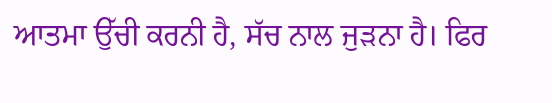ਆਤਮਾ ਉੱਚੀ ਕਰਨੀ ਹੈ, ਸੱਚ ਨਾਲ ਜੁੜਨਾ ਹੈ। ਫਿਰ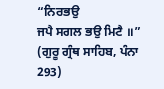“ਨਿਰਭਉ
ਜਪੈ ਸਗਲ ਭਉ ਮਿਟੈ ॥” (ਗੁਰੂ ਗ੍ਰੰਥ ਸਾਹਿਬ, ਪੰਨਾ 293)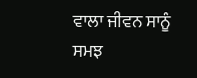ਵਾਲਾ ਜੀਵਨ ਸਾਨੂੰ ਸਮਝ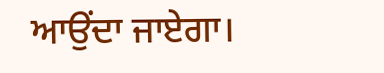ਆਉਂਦਾ ਜਾਏਗਾ।